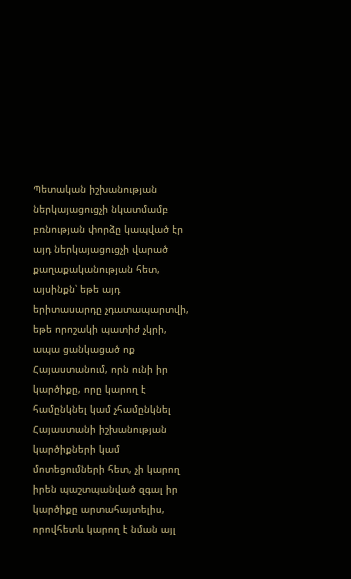Պետական իշխանության ներկայացուցչի նկատմամբ բռնության փորձը կապված էր այդ ներկայացուցչի վարած քաղաքականության հետ, այսինքն՝ եթե այդ երիտասարդը չդատապարտվի, եթե որոշակի պատիժ չկրի, ապա ցանկացած ոք Հայաստանում, որն ունի իր կարծիքը, որը կարող է համընկնել կամ չհամընկնել Հայաստանի իշխանության կարծիքների կամ մոտեցումների հետ, չի կարող իրեն պաշտպանված զգալ իր կարծիքը արտահայտելիս, որովհետև կարող է նման այլ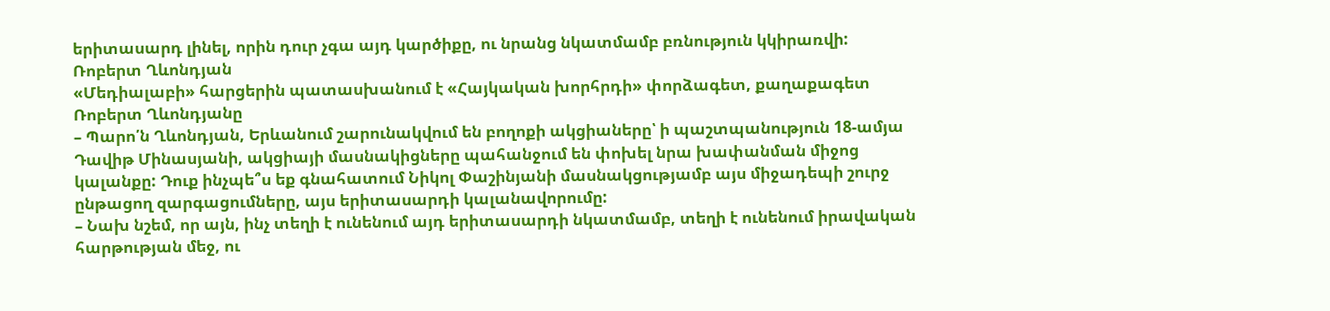երիտասարդ լինել, որին դուր չգա այդ կարծիքը, ու նրանց նկատմամբ բռնություն կկիրառվի:
Ռոբերտ Ղևոնդյան
«Մեդիալաբի» հարցերին պատասխանում է «Հայկական խորհրդի» փորձագետ, քաղաքագետ Ռոբերտ Ղևոնդյանը
– Պարո՛ն Ղևոնդյան, Երևանում շարունակվում են բողոքի ակցիաները՝ ի պաշտպանություն 18-ամյա Դավիթ Մինասյանի, ակցիայի մասնակիցները պահանջում են փոխել նրա խափանման միջոց կալանքը: Դուք ինչպե՞ս եք գնահատում Նիկոլ Փաշինյանի մասնակցությամբ այս միջադեպի շուրջ ընթացող զարգացումները, այս երիտասարդի կալանավորումը:
– Նախ նշեմ, որ այն, ինչ տեղի է ունենում այդ երիտասարդի նկատմամբ, տեղի է ունենում իրավական հարթության մեջ, ու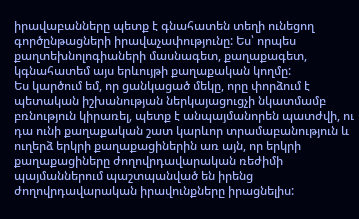իրավաբանները պետք է գնահատեն տեղի ունեցող գործընթացների իրավաչափությունը: Ես՝ որպես քաղտեխնոլոգիաների մասնագետ, քաղաքագետ, կգնահատեմ այս երևույթի քաղաքական կողմը:
Ես կարծում եմ, որ ցանկացած մեկը, որը փորձում է պետական իշխանության ներկայացուցչի նկատմամբ բռնություն կիրառել, պետք է անպայմանորեն պատժվի, ու դա ունի քաղաքական շատ կարևոր տրամաբանություն և ուղերձ երկրի քաղաքացիներին առ այն, որ երկրի քաղաքացիները ժողովրդավարական ռեժիմի պայմաններում պաշտպանված են իրենց ժողովրդավարական իրավունքները իրացնելիս: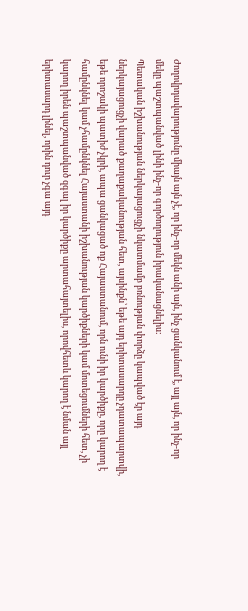Ժողովրդավարությունը միայն այն չէ, որ ինչ-որ մեկն անի այն, ինչ ցանկանում է, այլ այն, որ ինչ-որ մեկը պաշտպանված լինի ինչ-որ գործողություն իրականացնելիս:
Պետական իշխանության ներկայացուցչի նկատմամբ բռնության փորձը կապված էր այդ ներկայացուցչի վարած քաղաքականության հետ, այսինքն՝ եթե այդ երիտասարդը չդատապարտվի, եթե որոշակի պատիժ չկրի, ապա ցանկացած ոք Հայաստանում, որն ունի իր կարծիքը, որը կարող է համընկնել կամ չհամընկնել Հայաստանի իշխանության կարծիքների կամ մոտեցումների հետ, չի կարող իրեն պաշտպանված զգալ իր կարծիքը արտահայտելիս, որովհետև կարող է նման այլ երիտասարդ լինել, որին դուր չգա այդ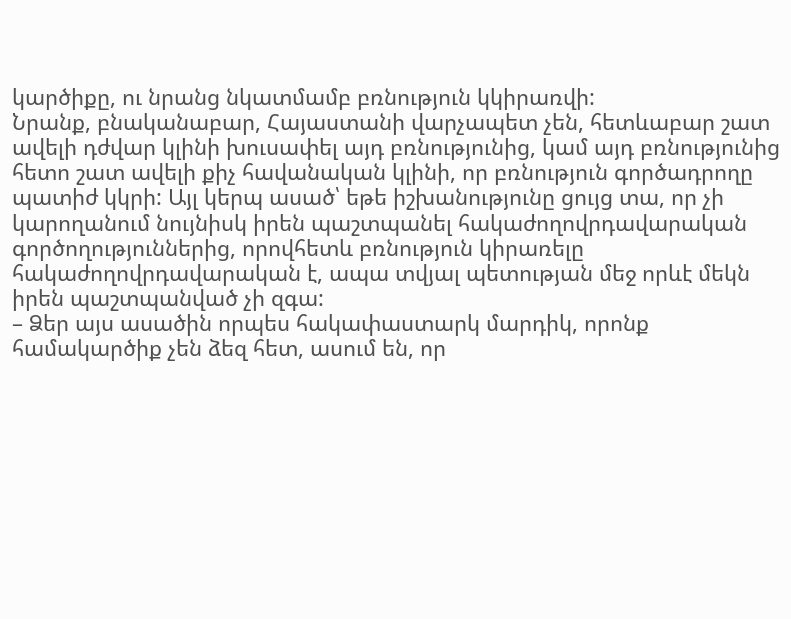կարծիքը, ու նրանց նկատմամբ բռնություն կկիրառվի:
Նրանք, բնականաբար, Հայաստանի վարչապետ չեն, հետևաբար շատ ավելի դժվար կլինի խուսափել այդ բռնությունից, կամ այդ բռնությունից հետո շատ ավելի քիչ հավանական կլինի, որ բռնություն գործադրողը պատիժ կկրի: Այլ կերպ ասած՝ եթե իշխանությունը ցույց տա, որ չի կարողանում նույնիսկ իրեն պաշտպանել հակաժողովրդավարական գործողություններից, որովհետև բռնություն կիրառելը հակաժողովրդավարական է, ապա տվյալ պետության մեջ որևէ մեկն իրեն պաշտպանված չի զգա:
– Ձեր այս ասածին որպես հակափաստարկ մարդիկ, որոնք համակարծիք չեն ձեզ հետ, ասում են, որ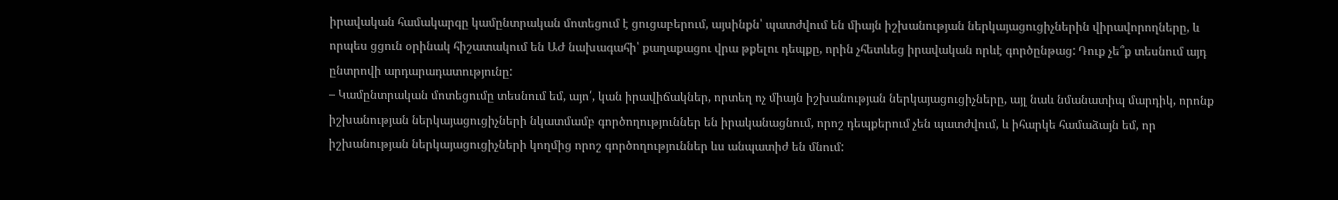իրավական համակարգը կամընտրական մոտեցում է ցուցաբերում, այսինքն՝ պատժվում են միայն իշխանության ներկայացուցիչներին վիրավորողները, և որպես ցցուն օրինակ հիշատակում են ԱԺ նախագահի՝ քաղաքացու վրա թքելու դեպքը, որին չհետևեց իրավական որևէ գործընթաց: Դուք չե՞ք տեսնում այդ ընտրովի արդարադատությունը:
– Կամընտրական մոտեցումը տեսնում եմ, այո՛, կան իրավիճակներ, որտեղ ոչ միայն իշխանության ներկայացուցիչները, այլ նաև նմանատիպ մարդիկ, որոնք իշխանության ներկայացուցիչների նկատմամբ գործողություններ են իրականացնում, որոշ դեպքերում չեն պատժվում, և իհարկե համաձայն եմ, որ իշխանության ներկայացուցիչների կողմից որոշ գործողություններ ևս անպատիժ են մնում: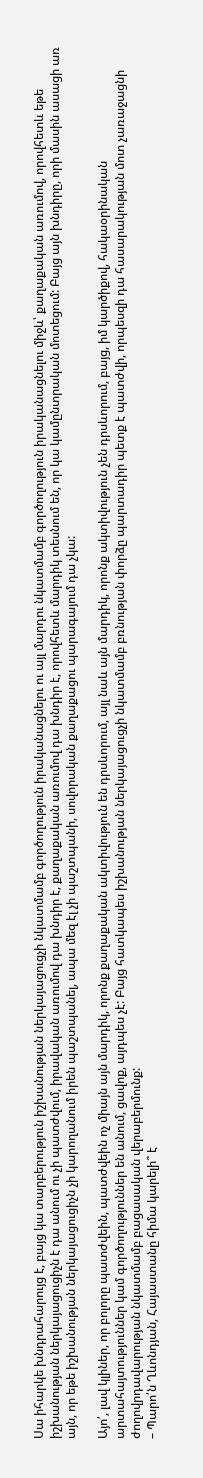Սա իհարկե խնդրահարույց է, բայց կա տարբերություն իշխանության ներկայացուցչի նկատմամբ գործողություն իրականացնելու ու այլ մարդու նկատմամբ գործողություն իրականացնելու միջև՝ քաղաքական առումով, որովհետև եթե իշխանության ներկայացուցիչն է դա անում ու չի պատժվում, իրավական առումով դա խնդիր է, քաղաքական առումով դա խնդիր է, որովհետև մարդիկ տեսնում են, որ կա կամընտրական մոտեցում: Բայց այն խնդիրը, որի մասին ասացի առ այն, որ եթե իշխանության ներկայացուցիչն չի կարողանում իրեն պաշտպանել, ապա մեզ էլ չի պաշտպանի, սովորական քաղաքացու պարագայում դա չկա:

Այո՛, լավ կլիներ, որ բոլորը պատժվեին, պատժվեին ոչ միայն այն մարդիկ, որոնք քաղաքական ակտիվություն են դրսևորում, այլ նաև այն մարդիկ, որոնք ակտիվություն չեն դրսևորում, բայց, իմ կարծիքով, հակաօրինական արտահայտություններ կամ գործողություններ են անում, ցավոք, այդպես չէ: Բայց հատկապես իշխանության ներկայացուցչի նկատմամբ բռնության փորձը պարտադիր պետք է պատժվի, որպեսզի դա հասարակության մոտ չառաջացնի ժողովրդավարության նկատմամբ բացասական վերաբերմունք:
– Պարո՛ն Ղևոնդյան, Հայաստանը հիմա կարելի՞ է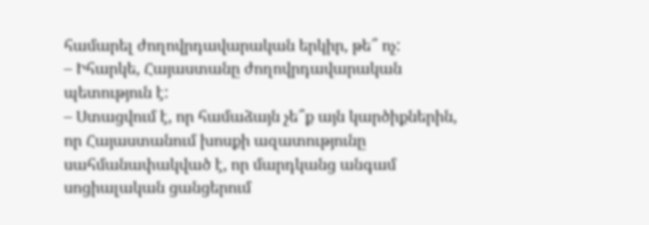համարել ժողովրդավարական երկիր, թե՞ ոչ:
– Իհարկե, Հայաստանը ժողովրդավարական պետություն է:
– Ստացվում է, որ համաձայն չե՞ք այն կարծիքներին, որ Հայաստանում խոսքի ազատությունը սահմանափակված է, որ մարդկանց անգամ սոցիալական ցանցերում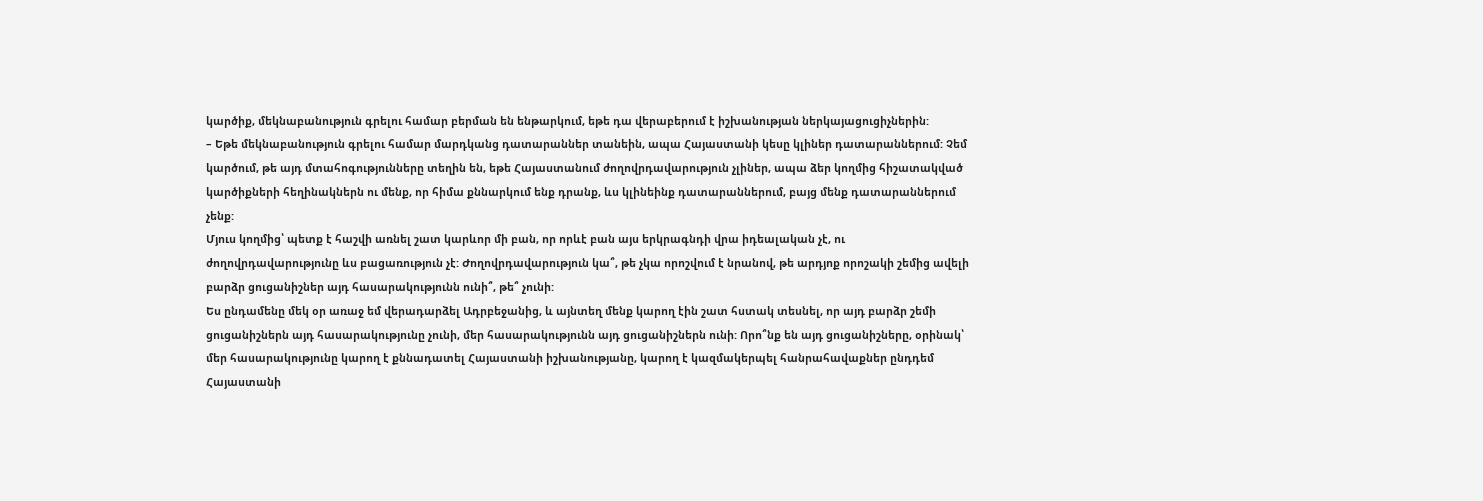կարծիք, մեկնաբանություն գրելու համար բերման են ենթարկում, եթե դա վերաբերում է իշխանության ներկայացուցիչներին:
– Եթե մեկնաբանություն գրելու համար մարդկանց դատարաններ տանեին, ապա Հայաստանի կեսը կլիներ դատարաններում: Չեմ կարծում, թե այդ մտահոգությունները տեղին են, եթե Հայաստանում ժողովրդավարություն չլիներ, ապա ձեր կողմից հիշատակված կարծիքների հեղինակներն ու մենք, որ հիմա քննարկում ենք դրանք, ևս կլինեինք դատարաններում, բայց մենք դատարաններում չենք:
Մյուս կողմից՝ պետք է հաշվի առնել շատ կարևոր մի բան, որ որևէ բան այս երկրագնդի վրա իդեալական չէ, ու ժողովրդավարությունը ևս բացառություն չէ: Ժողովրդավարություն կա՞, թե չկա որոշվում է նրանով, թե արդյոք որոշակի շեմից ավելի բարձր ցուցանիշներ այդ հասարակությունն ունի՞, թե՞ չունի:
Ես ընդամենը մեկ օր առաջ եմ վերադարձել Ադրբեջանից, և այնտեղ մենք կարող էին շատ հստակ տեսնել, որ այդ բարձր շեմի ցուցանիշներն այդ հասարակությունը չունի, մեր հասարակությունն այդ ցուցանիշներն ունի: Որո՞նք են այդ ցուցանիշները, օրինակ՝ մեր հասարակությունը կարող է քննադատել Հայաստանի իշխանությանը, կարող է կազմակերպել հանրահավաքներ ընդդեմ Հայաստանի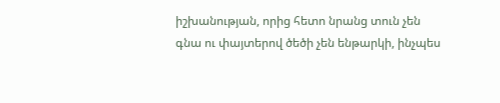իշխանության, որից հետո նրանց տուն չեն գնա ու փայտերով ծեծի չեն ենթարկի, ինչպես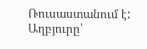Ռուսաստանում է:
Աղբյուրը՝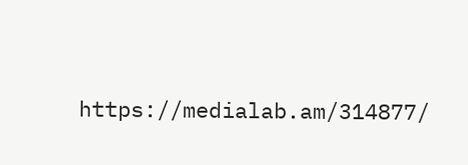https://medialab.am/314877/